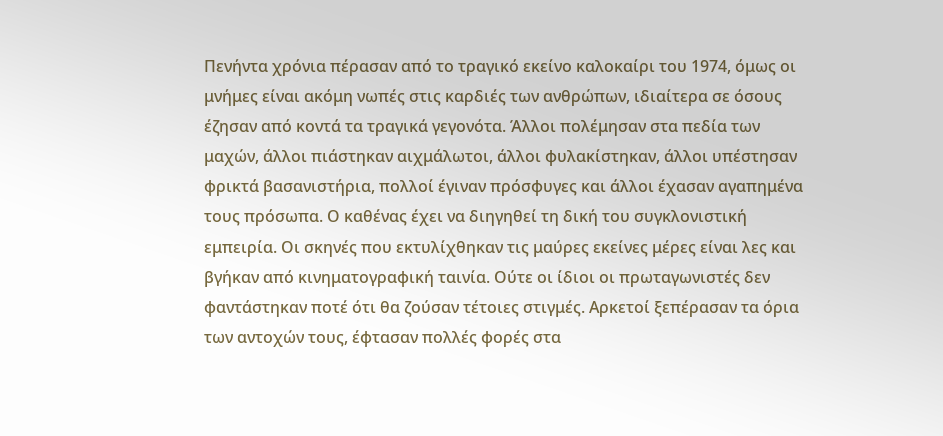Πενήντα χρόνια πέρασαν από το τραγικό εκείνο καλοκαίρι του 1974, όμως οι μνήμες είναι ακόμη νωπές στις καρδιές των ανθρώπων, ιδιαίτερα σε όσους έζησαν από κοντά τα τραγικά γεγονότα. Άλλοι πολέμησαν στα πεδία των μαχών, άλλοι πιάστηκαν αιχμάλωτοι, άλλοι φυλακίστηκαν, άλλοι υπέστησαν φρικτά βασανιστήρια, πολλοί έγιναν πρόσφυγες και άλλοι έχασαν αγαπημένα τους πρόσωπα. Ο καθένας έχει να διηγηθεί τη δική του συγκλονιστική εμπειρία. Οι σκηνές που εκτυλίχθηκαν τις μαύρες εκείνες μέρες είναι λες και βγήκαν από κινηματογραφική ταινία. Ούτε οι ίδιοι οι πρωταγωνιστές δεν φαντάστηκαν ποτέ ότι θα ζούσαν τέτοιες στιγμές. Αρκετοί ξεπέρασαν τα όρια των αντοχών τους, έφτασαν πολλές φορές στα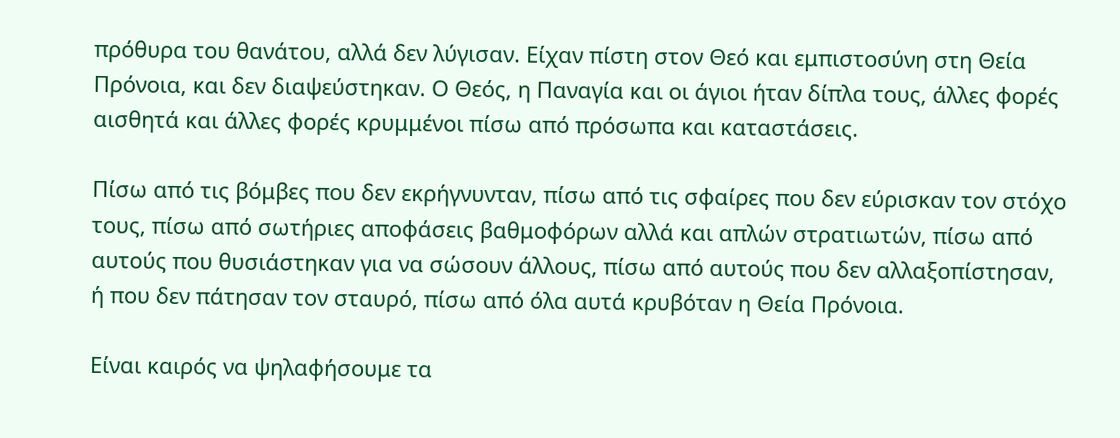πρόθυρα του θανάτου, αλλά δεν λύγισαν. Είχαν πίστη στον Θεό και εμπιστοσύνη στη Θεία Πρόνοια, και δεν διαψεύστηκαν. Ο Θεός, η Παναγία και οι άγιοι ήταν δίπλα τους, άλλες φορές αισθητά και άλλες φορές κρυμμένοι πίσω από πρόσωπα και καταστάσεις.

Πίσω από τις βόμβες που δεν εκρήγνυνταν, πίσω από τις σφαίρες που δεν εύρισκαν τον στόχο τους, πίσω από σωτήριες αποφάσεις βαθμοφόρων αλλά και απλών στρατιωτών, πίσω από αυτούς που θυσιάστηκαν για να σώσουν άλλους, πίσω από αυτούς που δεν αλλαξοπίστησαν, ή που δεν πάτησαν τον σταυρό, πίσω από όλα αυτά κρυβόταν η Θεία Πρόνοια.

Είναι καιρός να ψηλαφήσουμε τα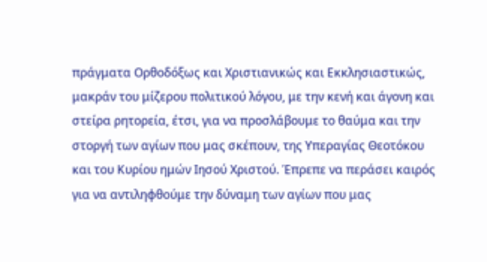πράγματα Ορθοδόξως και Χριστιανικώς και Εκκλησιαστικώς, μακράν του μίζερου πολιτικού λόγου, με την κενή και άγονη και στείρα ρητορεία, έτσι, για να προσλάβουμε το θαύμα και την στοργή των αγίων που μας σκέπουν, της Υπεραγίας Θεοτόκου και του Κυρίου ημών Ιησού Χριστού. Έπρεπε να περάσει καιρός για να αντιληφθούμε την δύναμη των αγίων που μας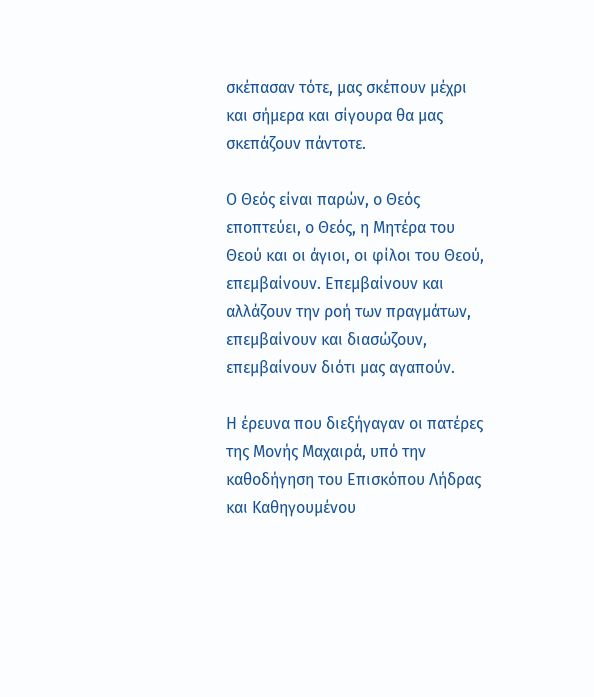σκέπασαν τότε, μας σκέπουν μέχρι και σήμερα και σίγουρα θα μας σκεπάζουν πάντοτε.

Ο Θεός είναι παρών, ο Θεός εποπτεύει, ο Θεός, η Μητέρα του Θεού και οι άγιοι, οι φίλοι του Θεού, επεμβαίνουν. Επεμβαίνουν και αλλάζουν την ροή των πραγμάτων, επεμβαίνουν και διασώζουν, επεμβαίνουν διότι μας αγαπούν.

Η έρευνα που διεξήγαγαν οι πατέρες της Μονής Μαχαιρά, υπό την καθοδήγηση του Επισκόπου Λήδρας και Καθηγουμένου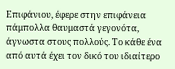Επιφάνιου, έφερε στην επιφάνεια πάμπολλα θαυμαστά γεγονότα, άγνωστα στους πολλούς. Το κάθε ένα από αυτά έχει τον δικό του ιδιαίτερο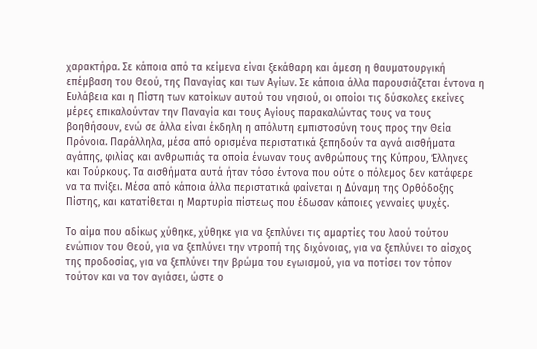χαρακτήρα. Σε κάποια από τα κείμενα είναι ξεκάθαρη και άμεση η θαυματουργική επέμβαση του Θεού, της Παναγίας και των Αγίων. Σε κάποια άλλα παρουσιάζεται έντονα η Ευλάβεια και η Πίστη των κατοίκων αυτού του νησιού, οι οποίοι τις δύσκολες εκείνες μέρες επικαλούνταν την Παναγία και τους Αγίους παρακαλώντας τους να τους βοηθήσουν, ενώ σε άλλα είναι έκδηλη η απόλυτη εμπιστοσύνη τους προς την Θεία Πρόνοια. Παράλληλα, μέσα από ορισμένα περιστατικά ξεπηδούν τα αγνά αισθήματα αγάπης, φιλίας και ανθρωπιάς τα οποία ένωναν τους ανθρώπους της Κύπρου, Έλληνες και Τούρκους. Τα αισθήματα αυτά ήταν τόσο έντονα που ούτε ο πόλεμος δεν κατάφερε να τα πνίξει. Μέσα από κάποια άλλα περιστατικά φαίνεται η Δύναμη της Ορθόδοξης Πίστης, και κατατίθεται η Μαρτυρία πίστεως που έδωσαν κάποιες γενναίες ψυχές.

Το αίμα που αδίκως χύθηκε, χύθηκε για να ξεπλύνει τις αμαρτίες του λαού τούτου ενώπιον του Θεού, για να ξεπλύνει την ντροπή της διχόνοιας, για να ξεπλύνει το αίσχος της προδοσίας, για να ξεπλύνει την βρώμα του εγωισμού, για να ποτίσει τον τόπον τούτον και να τον αγιάσει, ώστε ο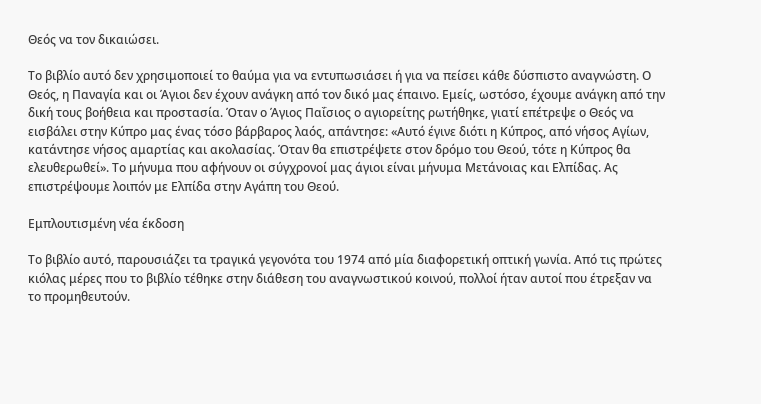Θεός να τον δικαιώσει.

Το βιβλίο αυτό δεν χρησιμοποιεί το θαύμα για να εντυπωσιάσει ή για να πείσει κάθε δύσπιστο αναγνώστη. Ο Θεός, η Παναγία και οι Άγιοι δεν έχουν ανάγκη από τον δικό μας έπαινο. Εμείς, ωστόσο, έχουμε ανάγκη από την δική τους βοήθεια και προστασία. Όταν ο Άγιος Παΐσιος ο αγιορείτης ρωτήθηκε, γιατί επέτρεψε ο Θεός να εισβάλει στην Κύπρο μας ένας τόσο βάρβαρος λαός, απάντησε: «Αυτό έγινε διότι η Κύπρος, από νήσος Αγίων, κατάντησε νήσος αμαρτίας και ακολασίας. Όταν θα επιστρέψετε στον δρόμο του Θεού, τότε η Κύπρος θα ελευθερωθεί». Το μήνυμα που αφήνουν οι σύγχρονοί μας άγιοι είναι μήνυμα Μετάνοιας και Ελπίδας. Ας επιστρέψουμε λοιπόν με Ελπίδα στην Αγάπη του Θεού.

Εμπλουτισμένη νέα έκδοση

Το βιβλίο αυτό, παρουσιάζει τα τραγικά γεγονότα του 1974 από μία διαφορετική οπτική γωνία. Από τις πρώτες κιόλας μέρες που το βιβλίο τέθηκε στην διάθεση του αναγνωστικού κοινού, πολλοί ήταν αυτοί που έτρεξαν να το προμηθευτούν.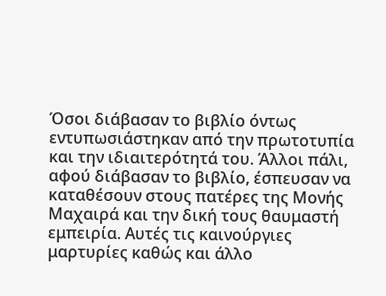Όσοι διάβασαν το βιβλίο όντως εντυπωσιάστηκαν από την πρωτοτυπία και την ιδιαιτερότητά του. Άλλοι πάλι, αφού διάβασαν το βιβλίο, έσπευσαν να καταθέσουν στους πατέρες της Μονής Μαχαιρά και την δική τους θαυμαστή εμπειρία. Αυτές τις καινούργιες μαρτυρίες καθώς και άλλο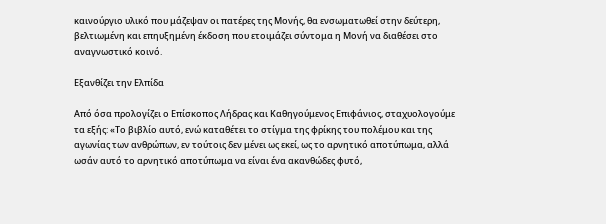καινούργιο υλικό που μάζεψαν οι πατέρες της Μονής, θα ενσωματωθεί στην δεύτερη, βελτιωμένη και επηυξημένη έκδοση που ετοιμάζει σύντομα η Μονή να διαθέσει στο αναγνωστικό κοινό.

Εξανθίζει την Ελπίδα

Από όσα προλογίζει ο Επίσκοπος Λήδρας και Καθηγούμενος Επιφάνιος, σταχυολογούμε τα εξής: «Το βιβλίο αυτό, ενώ καταθέτει το στίγμα της φρίκης του πολέμου και της αγωνίας των ανθρώπων, εν τούτοις δεν μένει ως εκεί, ως το αρνητικό αποτύπωμα, αλλά ωσάν αυτό το αρνητικό αποτύπωμα να είναι ένα ακανθώδες φυτό,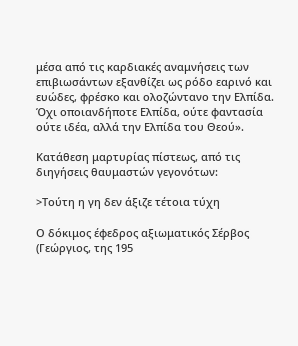μέσα από τις καρδιακές αναμνήσεις των επιβιωσάντων εξανθίζει ως ρόδο εαρινό και ευώδες, φρέσκο και ολοζώντανο την Ελπίδα. Όχι οποιανδήποτε Ελπίδα, ούτε φαντασία ούτε ιδέα, αλλά την Ελπίδα του Θεού».

Κατάθεση μαρτυρίας πίστεως, από τις διηγήσεις θαυμαστών γεγονότων:

>Τούτη η γη δεν άξιζε τέτοια τύχη

Ο δόκιμος έφεδρος αξιωματικός Σέρβος (Γεώργιος, της 195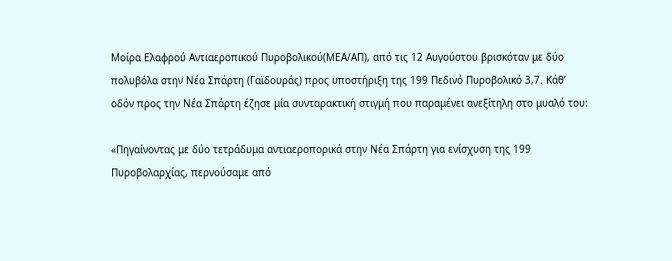Μοίρα Ελαφρού Αντιαεροπικού Πυροβολικού(ΜΕΑ/ΑΠ), από τις 12 Αυγούστου βρισκόταν με δύο πολυβόλα στην Νέα Σπάρτη (Γαϊδουράς) προς υποστήριξη της 199 Πεδινό Πυροβολικό 3,7. Κάθ’ οδόν προς την Νέα Σπάρτη έζησε μία συνταρακτική στιγμή που παραμένει ανεξίτηλη στο μυαλό του:

«Πηγαίνοντας με δύο τετράδυμα αντιαεροπορικά στην Νέα Σπάρτη για ενίσχυση της 199 Πυροβολαρχίας, περνούσαμε από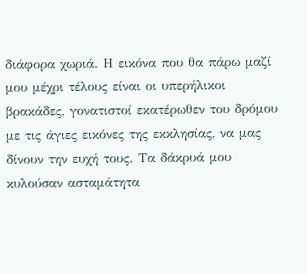διάφορα χωριά. Η εικόνα που θα πάρω μαζί μου μέχρι τέλους είναι οι υπερήλικοι βρακάδες, γονατιστοί εκατέρωθεν του δρόμου με τις άγιες εικόνες της εκκλησίας, να μας δίνουν την ευχή τους. Τα δάκρυά μου κυλούσαν ασταμάτητα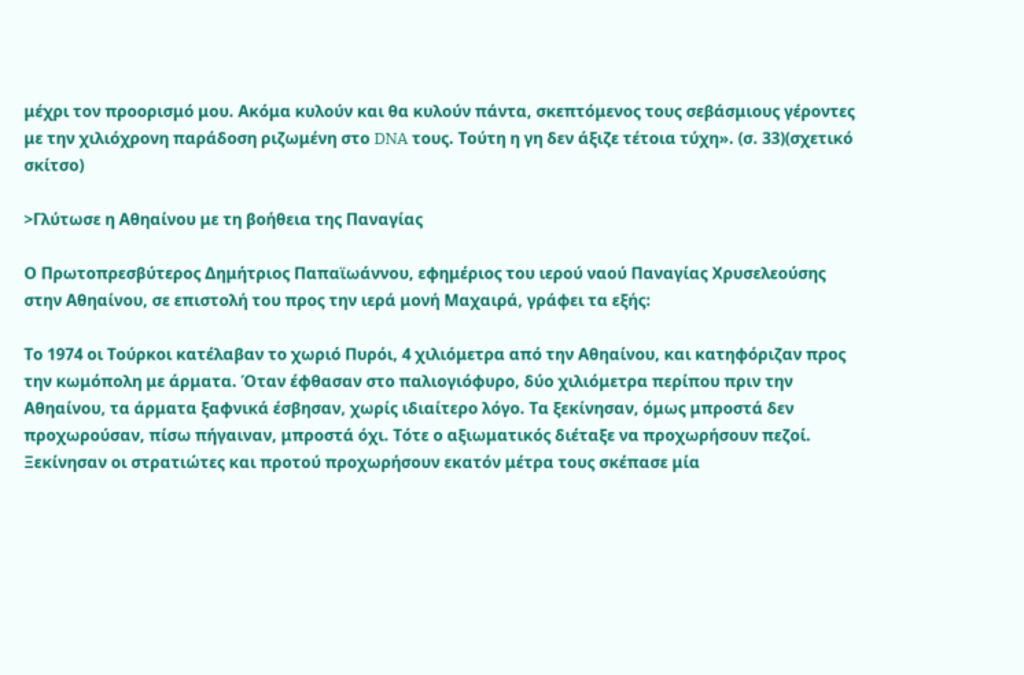μέχρι τον προορισμό μου. Ακόμα κυλούν και θα κυλούν πάντα, σκεπτόμενος τους σεβάσμιους γέροντες με την χιλιόχρονη παράδοση ριζωμένη στο DNA τους. Τούτη η γη δεν άξιζε τέτοια τύχη». (σ. 33)(σχετικό σκίτσο)

>Γλύτωσε η Αθηαίνου με τη βοήθεια της Παναγίας

Ο Πρωτοπρεσβύτερος Δημήτριος Παπαϊωάννου, εφημέριος του ιερού ναού Παναγίας Χρυσελεούσης στην Αθηαίνου, σε επιστολή του προς την ιερά μονή Μαχαιρά, γράφει τα εξής:

Το 1974 οι Τούρκοι κατέλαβαν το χωριό Πυρόι, 4 χιλιόμετρα από την Αθηαίνου, και κατηφόριζαν προς την κωμόπολη με άρματα. Όταν έφθασαν στο παλιογιόφυρο, δύο χιλιόμετρα περίπου πριν την Αθηαίνου, τα άρματα ξαφνικά έσβησαν, χωρίς ιδιαίτερο λόγο. Τα ξεκίνησαν, όμως μπροστά δεν προχωρούσαν, πίσω πήγαιναν, μπροστά όχι. Τότε ο αξιωματικός διέταξε να προχωρήσουν πεζοί. Ξεκίνησαν οι στρατιώτες και προτού προχωρήσουν εκατόν μέτρα τους σκέπασε μία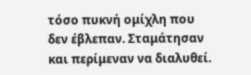τόσο πυκνή ομίχλη που δεν έβλεπαν. Σταμάτησαν και περίμεναν να διαλυθεί.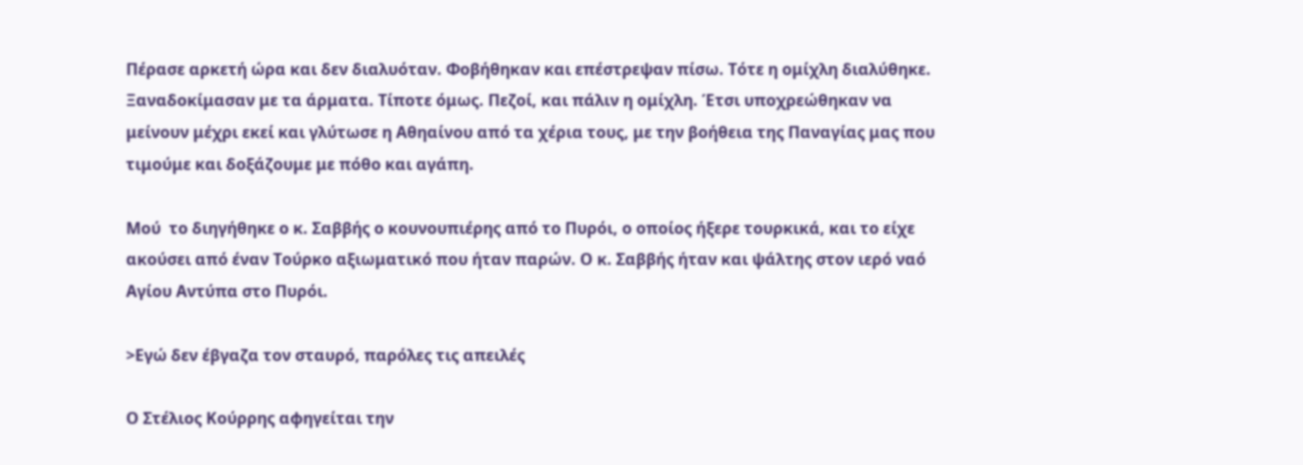Πέρασε αρκετή ώρα και δεν διαλυόταν. Φοβήθηκαν και επέστρεψαν πίσω. Τότε η ομίχλη διαλύθηκε. Ξαναδοκίμασαν με τα άρματα. Τίποτε όμως. Πεζοί, και πάλιν η ομίχλη. Έτσι υποχρεώθηκαν να μείνουν μέχρι εκεί και γλύτωσε η Αθηαίνου από τα χέρια τους, με την βοήθεια της Παναγίας μας που τιμούμε και δοξάζουμε με πόθο και αγάπη.

Μού  το διηγήθηκε ο κ. Σαββής ο κουνουπιέρης από το Πυρόι, ο οποίος ήξερε τουρκικά, και το είχε ακούσει από έναν Τούρκο αξιωματικό που ήταν παρών. Ο κ. Σαββής ήταν και ψάλτης στον ιερό ναό Αγίου Αντύπα στο Πυρόι.

>Εγώ δεν έβγαζα τον σταυρό, παρόλες τις απειλές

Ο Στέλιος Κούρρης αφηγείται την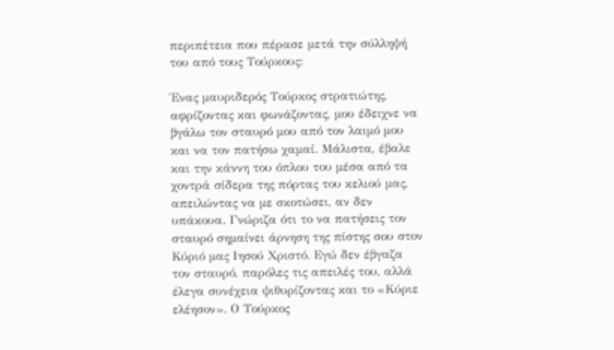περιπέτεια που πέρασε μετά την σύλληψή του από τους Τούρκους:

Ένας μαυριδερός Τούρκος στρατιώτης, αφρίζοντας και φωνάζοντας, μου έδειχνε να βγάλω τον σταυρό μου από τον λαιμό μου και να τον πατήσω χαμαί. Μάλιστα, έβαλε και την κάννη του όπλου του μέσα από τα χοντρά σίδερα της πόρτας του κελιού μας, απειλώντας να με σκοτώσει, αν δεν υπάκουα. Γνώριζα ότι το να πατήσεις τον σταυρό σημαίνει άρνηση της πίστης σου στον Κύριό μας Ιησού Χριστό. Εγώ δεν έβγαζα τον σταυρό, παρόλες τις απειλές του, αλλά έλεγα συνέχεια ψιθυρίζοντας και το «Κύριε ελέησον». Ο Τούρκος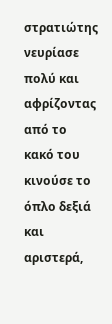στρατιώτης νευρίασε πολύ και αφρίζοντας από το κακό του κινούσε το όπλο δεξιά και αριστερά,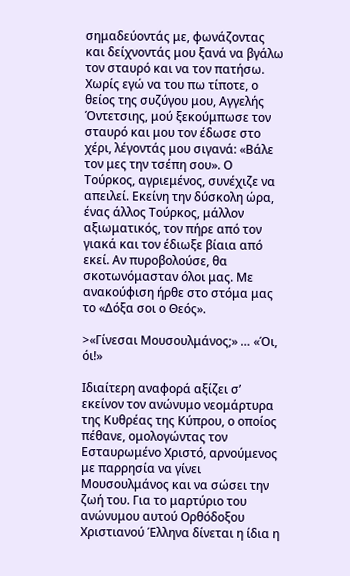σημαδεύοντάς με, φωνάζοντας και δείχνοντάς μου ξανά να βγάλω τον σταυρό και να τον πατήσω. Χωρίς εγώ να του πω τίποτε, ο θείος της συζύγου μου, Αγγελής Όντετσιης, μού ξεκούμπωσε τον σταυρό και μου τον έδωσε στο χέρι, λέγοντάς μου σιγανά: «Βάλε τον μες την τσέπη σου». Ο Τούρκος, αγριεμένος, συνέχιζε να απειλεί. Εκείνη την δύσκολη ώρα, ένας άλλος Τούρκος, μάλλον αξιωματικός, τον πήρε από τον γιακά και τον έδιωξε βίαια από εκεί. Αν πυροβολούσε, θα σκοτωνόμασταν όλοι μας. Με ανακούφιση ήρθε στο στόμα μας το «Δόξα σοι ο Θεός».

>«Γίνεσαι Μουσουλμάνος;» … «Όι, όι!»

Ιδιαίτερη αναφορά αξίζει σ’ εκείνον τον ανώνυμο νεομάρτυρα της Κυθρέας της Κύπρου, ο οποίος πέθανε, ομολογώντας τον Εσταυρωμένο Χριστό, αρνούμενος με παρρησία να γίνει Μουσουλμάνος και να σώσει την ζωή του. Για το μαρτύριο του ανώνυμου αυτού Ορθόδοξου Χριστιανού Έλληνα δίνεται η ίδια η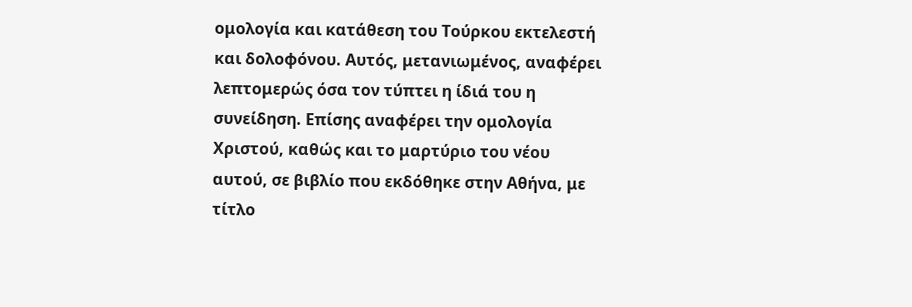ομολογία και κατάθεση του Τούρκου εκτελεστή και δολοφόνου. Αυτός, μετανιωμένος, αναφέρει λεπτομερώς όσα τον τύπτει η ίδιά του η συνείδηση. Επίσης αναφέρει την ομολογία Χριστού, καθώς και το μαρτύριο του νέου αυτού, σε βιβλίο που εκδόθηκε στην Αθήνα, με τίτλο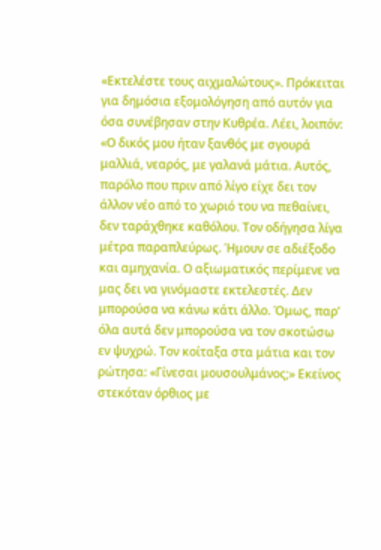«Εκτελέστε τους αιχμαλώτους». Πρόκειται για δημόσια εξομολόγηση από αυτόν για όσα συνέβησαν στην Κυθρέα. Λέει, λοιπόν: «Ο δικός μου ήταν ξανθός με σγουρά μαλλιά, νεαρός, με γαλανά μάτια. Αυτός, παρόλο που πριν από λίγο είχε δει τον άλλον νέο από το χωριό του να πεθαίνει, δεν ταράχθηκε καθόλου. Τον οδήγησα λίγα μέτρα παραπλεύρως. Ήμουν σε αδιέξοδο και αμηχανία. Ο αξιωματικός περίμενε να μας δει να γινόμαστε εκτελεστές. Δεν μπορούσα να κάνω κάτι άλλο. Όμως, παρ’ όλα αυτά δεν μπορούσα να τον σκοτώσω εν ψυχρώ. Τον κοίταξα στα μάτια και τον ρώτησα: «Γίνεσαι μουσουλμάνος;» Εκείνος στεκόταν όρθιος με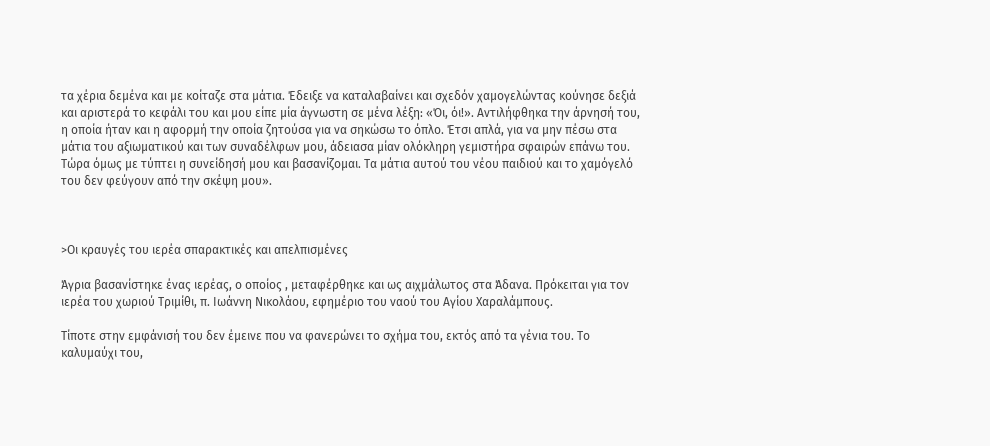τα χέρια δεμένα και με κοίταζε στα μάτια. Έδειξε να καταλαβαίνει και σχεδόν χαμογελώντας κούνησε δεξιά και αριστερά το κεφάλι του και μου είπε μία άγνωστη σε μένα λέξη: «Όι, όι!». Αντιλήφθηκα την άρνησή του, η οποία ήταν και η αφορμή την οποία ζητούσα για να σηκώσω το όπλο. Έτσι απλά, για να μην πέσω στα μάτια του αξιωματικού και των συναδέλφων μου, άδειασα μίαν ολόκληρη γεμιστήρα σφαιρών επάνω του. Τώρα όμως με τύπτει η συνείδησή μου και βασανίζομαι. Τα μάτια αυτού του νέου παιδιού και το χαμόγελό του δεν φεύγουν από την σκέψη μου».



>Οι κραυγές του ιερέα σπαρακτικές και απελπισμένες

Άγρια βασανίστηκε ένας ιερέας, ο οποίος , μεταφέρθηκε και ως αιχμάλωτος στα Άδανα. Πρόκειται για τον ιερέα του χωριού Τριμίθι, π. Ιωάννη Νικολάου, εφημέριο του ναού του Αγίου Χαραλάμπους.

Τίποτε στην εμφάνισή του δεν έμεινε που να φανερώνει το σχήμα του, εκτός από τα γένια του. Το καλυμαύχι του,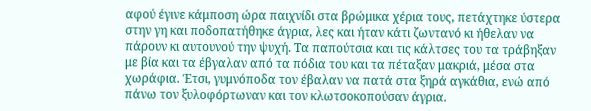αφού έγινε κάμποση ώρα παιχνίδι στα βρώμικα χέρια τους, πετάχτηκε ύστερα στην γη και ποδοπατήθηκε άγρια, λες και ήταν κάτι ζωντανό κι ήθελαν να πάρουν κι αυτουνού την ψυχή. Τα παπούτσια και τις κάλτσες του τα τράβηξαν με βία και τα έβγαλαν από τα πόδια του και τα πέταξαν μακριά, μέσα στα χωράφια. Έτσι, γυμνόποδα τον έβαλαν να πατά στα ξηρά αγκάθια, ενώ από πάνω τον ξυλοφόρτωναν και τον κλωτσοκοπούσαν άγρια.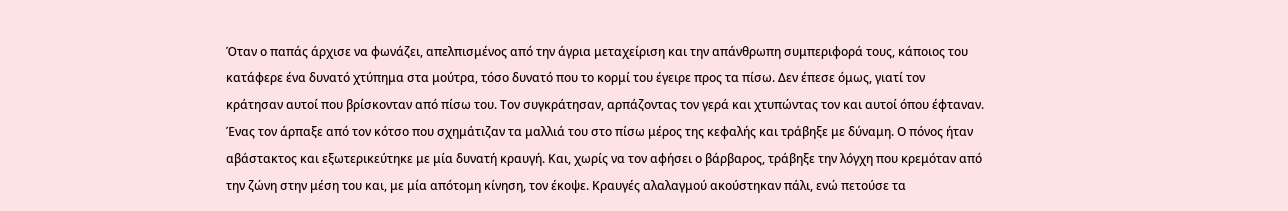Όταν ο παπάς άρχισε να φωνάζει, απελπισμένος από την άγρια μεταχείριση και την απάνθρωπη συμπεριφορά τους, κάποιος του κατάφερε ένα δυνατό χτύπημα στα μούτρα, τόσο δυνατό που το κορμί του έγειρε προς τα πίσω. Δεν έπεσε όμως, γιατί τον κράτησαν αυτοί που βρίσκονταν από πίσω του. Τον συγκράτησαν, αρπάζοντας τον γερά και χτυπώντας τον και αυτοί όπου έφταναν. Ένας τον άρπαξε από τον κότσο που σχημάτιζαν τα μαλλιά του στο πίσω μέρος της κεφαλής και τράβηξε με δύναμη. Ο πόνος ήταν αβάστακτος και εξωτερικεύτηκε με μία δυνατή κραυγή. Και, χωρίς να τον αφήσει ο βάρβαρος, τράβηξε την λόγχη που κρεμόταν από την ζώνη στην μέση του και, με μία απότομη κίνηση, τον έκοψε. Κραυγές αλαλαγμού ακούστηκαν πάλι, ενώ πετούσε τα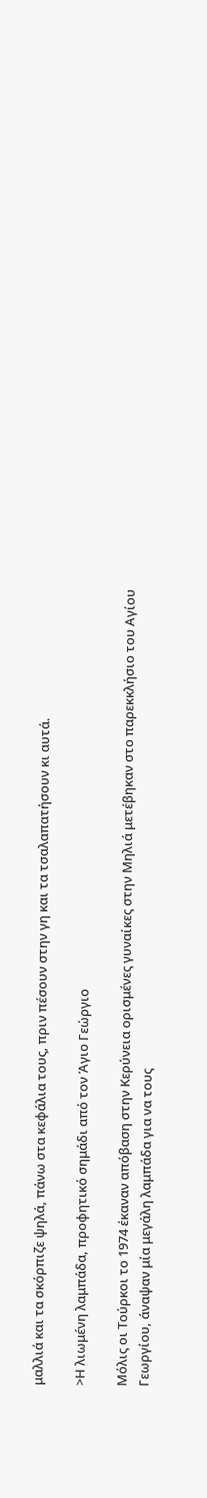μαλλιά και τα σκόρπιζε ψηλά, πάνω στα κεφάλια τους, πριν πέσουν στην γη και τα τσαλαπατήσουν κι αυτά.

>Η λιωμένη λαμπάδα, προφητικό σημάδι από τον Άγιο Γεώργιο

Μόλις οι Τούρκοι το 1974 έκαναν απόβαση στην Κερύνεια ορισμένες γυναίκες στην Μηλιά μετέβηκαν στο παρεκκλήσιο του Αγίου Γεωργίου, άναψαν μία μεγάλη λαμπάδα για να τους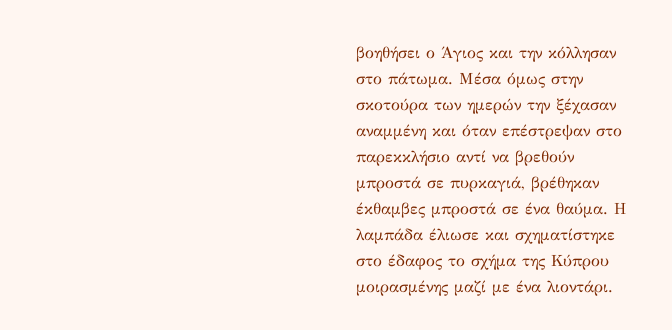βοηθήσει ο Άγιος και την κόλλησαν στο πάτωμα. Μέσα όμως στην σκοτούρα των ημερών την ξέχασαν αναμμένη και όταν επέστρεψαν στο παρεκκλήσιο αντί να βρεθούν μπροστά σε πυρκαγιά, βρέθηκαν έκθαμβες μπροστά σε ένα θαύμα. Η λαμπάδα έλιωσε και σχηματίστηκε στο έδαφος το σχήμα της Κύπρου μοιρασμένης μαζί με ένα λιοντάρι.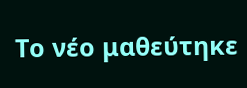Το νέο μαθεύτηκε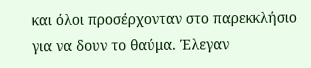και όλοι προσέρχονταν στο παρεκκλήσιο για να δουν το θαύμα. Έλεγαν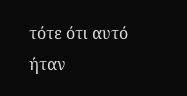τότε ότι αυτό ήταν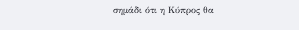σημάδι ότι η Κύπρος θα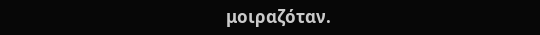μοιραζόταν.